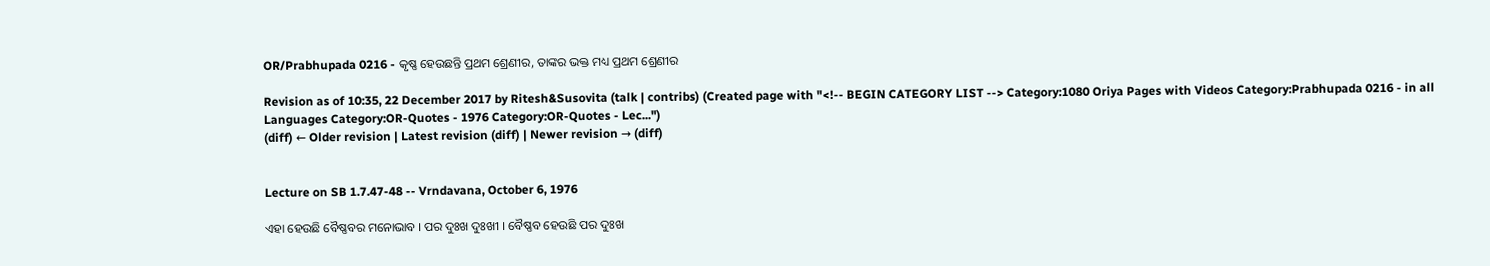OR/Prabhupada 0216 - କୃଷ୍ଣ ହେଉଛନ୍ତି ପ୍ରଥମ ଶ୍ରେଣୀର, ତାଙ୍କର ଭକ୍ତ ମଧ୍ୟ ପ୍ରଥମ ଶ୍ରେଣୀର

Revision as of 10:35, 22 December 2017 by Ritesh&Susovita (talk | contribs) (Created page with "<!-- BEGIN CATEGORY LIST --> Category:1080 Oriya Pages with Videos Category:Prabhupada 0216 - in all Languages Category:OR-Quotes - 1976 Category:OR-Quotes - Lec...")
(diff) ← Older revision | Latest revision (diff) | Newer revision → (diff)


Lecture on SB 1.7.47-48 -- Vrndavana, October 6, 1976

ଏହା ହେଉଛି ବୈଷ୍ଣବର ମନୋଭାବ । ପର ଦୁଃଖ ଦୁଃଖୀ । ବୈଷ୍ଣବ ହେଉଛି ପର ଦୁଃଖ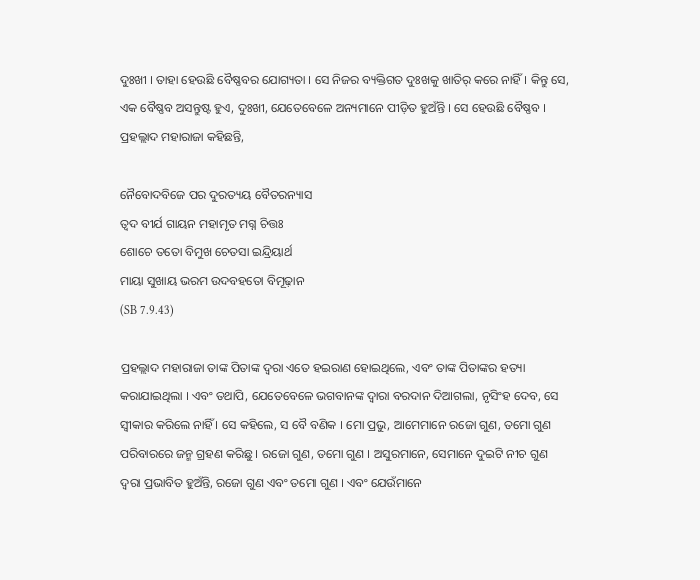ଦୁଃଖୀ । ତାହା ହେଉଛି ବୈଷ୍ଣବର ଯୋଗ୍ୟତା । ସେ ନିଜର ବ୍ୟକ୍ତିଗତ ଦୁଃଖକୁ ଖାତିର୍ କରେ ନାହିଁ । କିନ୍ତୁ ସେ, ଏକ ବୈଷ୍ଣବ ଅସନ୍ତୁଷ୍ଟ ହୁଏ, ଦୁଃଖୀ, ଯେତେବେଳେ ଅନ୍ୟମାନେ ପୀଡ଼ିତ ହୁଅଁନ୍ତି । ସେ ହେଉଛି ବୈଷ୍ଣବ । ପ୍ରହଲ୍ଲାଦ ମହାରାଜା କହିଛନ୍ତି,

ନୈବୋଦବିଜେ ପର ଦୁରତ୍ୟୟ ବୈତରନ୍ୟାସ
ତ୍ଵଦ ବୀର୍ଯ ଗାୟନ ମହାମୃତ ମଗ୍ନ ଚିତ୍ତଃ
ଶୋଚେ ତତୋ ବିମୁଖ ଚେତସା ଇନ୍ଦ୍ରିୟାର୍ଥ
ମାୟା ସୁଖାୟ ଭରମ ଉଦବହତୋ ବିମୂଢ଼ାନ
(SB 7.9.43)

ପ୍ରହଲ୍ଲାଦ ମହାରାଜା ତାଙ୍କ ପିତାଙ୍କ ଦ୍ଵରା ଏତେ ହଇରାଣ ହୋଇଥିଲେ, ଏବଂ ତାଙ୍କ ପିତାଙ୍କର ହତ୍ୟା କରାଯାଇଥିଲା । ଏବଂ ତଥାପି, ଯେତେବେଳେ ଭଗବାନଙ୍କ ଦ୍ଵାରା ବରଦାନ ଦିଆଗଲା, ନୃସିଂହ ଦେବ, ସେ ସ୍ଵୀକାର କରିଲେ ନାହିଁ । ସେ କହିଲେ, ସ ବୈ ବଣିକ । ମୋ ପ୍ରଭୁ, ଆମେମାନେ ରଜୋ ଗୁଣ, ତମୋ ଗୁଣ ପରିବାରରେ ଜନ୍ମ ଗ୍ରହଣ କରିଛୁ । ରଜୋ ଗୁଣ, ତମୋ ଗୁଣ । ଅସୁରମାନେ, ସେମାନେ ଦୁଇଟି ନୀଚ ଗୁଣ ଦ୍ଵରା ପ୍ରଭାବିତ ହୁଅଁନ୍ତି, ରଜୋ ଗୁଣ ଏବଂ ତମୋ ଗୁଣ । ଏବଂ ଯେଉଁମାନେ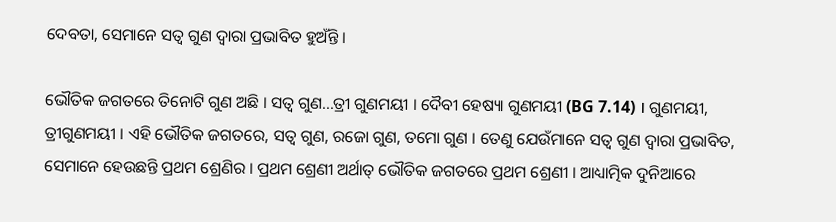ଦେବତା, ସେମାନେ ସତ୍ଵ ଗୁଣ ଦ୍ଵାରା ପ୍ରଭାବିତ ହୁଅଁନ୍ତି ।

ଭୌତିକ ଜଗତରେ ତିନୋଟି ଗୁଣ ଅଛି । ସତ୍ଵ ଗୁଣ...ତ୍ରୀ ଗୁଣମୟୀ । ଦୈବୀ ହେଷ୍ୟା ଗୁଣମୟୀ (BG 7.14) । ଗୁଣମୟୀ, ତ୍ରୀଗୁଣମୟୀ । ଏହି ଭୌତିକ ଜଗତରେ, ସତ୍ଵ ଗୁଣ, ରଜୋ ଗୁଣ, ତମୋ ଗୁଣ । ତେଣୁ ଯେଉଁମାନେ ସତ୍ଵ ଗୁଣ ଦ୍ଵାରା ପ୍ରଭାବିତ, ସେମାନେ ହେଉଛନ୍ତି ପ୍ରଥମ ଶ୍ରେଣିର । ପ୍ରଥମ ଶ୍ରେଣୀ ଅର୍ଥାତ୍ ଭୌତିକ ଜଗତରେ ପ୍ରଥମ ଶ୍ରେଣୀ । ଆଧ୍ୟାତ୍ମିକ ଦୁନିଆରେ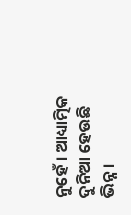ନୁହେଁ । ଆଧ୍ୟାତ୍ମିକ ଦୁନିଆ ହେଉଛି ଭିନ୍ନ ।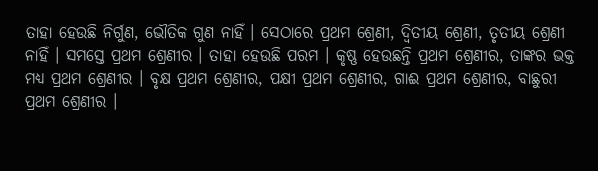ତାହା ହେଉଛି ନିର୍ଗୁଣ, ଭୌତିକ ଗୁଣ ନାହିଁ । ସେଠାରେ ପ୍ରଥମ ଶ୍ରେଣୀ, ଦ୍ଵିତୀୟ ଶ୍ରେଣୀ, ତୃତୀୟ ଶ୍ରେଣୀ ନାହିଁ । ସମସ୍ତେ ପ୍ରଥମ ଶ୍ରେଣୀର । ତାହା ହେଉଛି ପରମ । କୃଷ୍ଣ ହେଉଛନ୍ତି ପ୍ରଥମ ଶ୍ରେଣୀର, ତାଙ୍କର ଭକ୍ତ ମଧ୍ୟ ପ୍ରଥମ ଶ୍ରେଣୀର । ବୃକ୍ଷ ପ୍ରଥମ ଶ୍ରେଣୀର, ପକ୍ଷୀ ପ୍ରଥମ ଶ୍ରେଣୀର, ଗାଈ ପ୍ରଥମ ଶ୍ରେଣୀର, ବାଛୁରୀ ପ୍ରଥମ ଶ୍ରେଣୀର ।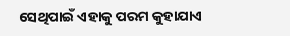ସେଥିପାଇଁ ଏହାକୁ ପରମ କୁହାଯାଏ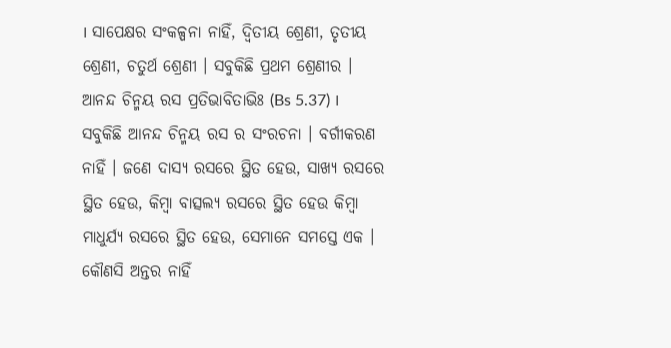। ସାପେକ୍ଷର ସଂକଳ୍ପନା ନାହିଁ, ଦ୍ଵିତୀୟ ଶ୍ରେଣୀ, ତୃତୀୟ ଶ୍ରେଣୀ, ଚତୁର୍ଥ ଶ୍ରେଣୀ । ସବୁକିଛି ପ୍ରଥମ ଶ୍ରେଣୀର । ଆନନ୍ଦ ଚିନ୍ମୟ ରସ ପ୍ରତିଭାବିତାଭିଃ (Bs 5.37) । ସବୁକିଛି ଆନନ୍ଦ ଚିନ୍ମୟ ରସ ର ସଂରଚନା । ବର୍ଗୀକରଣ ନାହିଁ । ଜଣେ ଦାସ୍ୟ ରସରେ ସ୍ଥିତ ହେଉ, ସାଖ୍ୟ ରସରେ ସ୍ଥିତ ହେଉ, କିମ୍ଵା ବାତ୍ସଲ୍ୟ ରସରେ ସ୍ଥିତ ହେଉ କିମ୍ଵା ମାଧୁର୍ଯ୍ୟ ରସରେ ସ୍ଥିତ ହେଉ, ସେମାନେ ସମସ୍ତେ ଏକ । କୌଣସି ଅନ୍ତର ନାହିଁ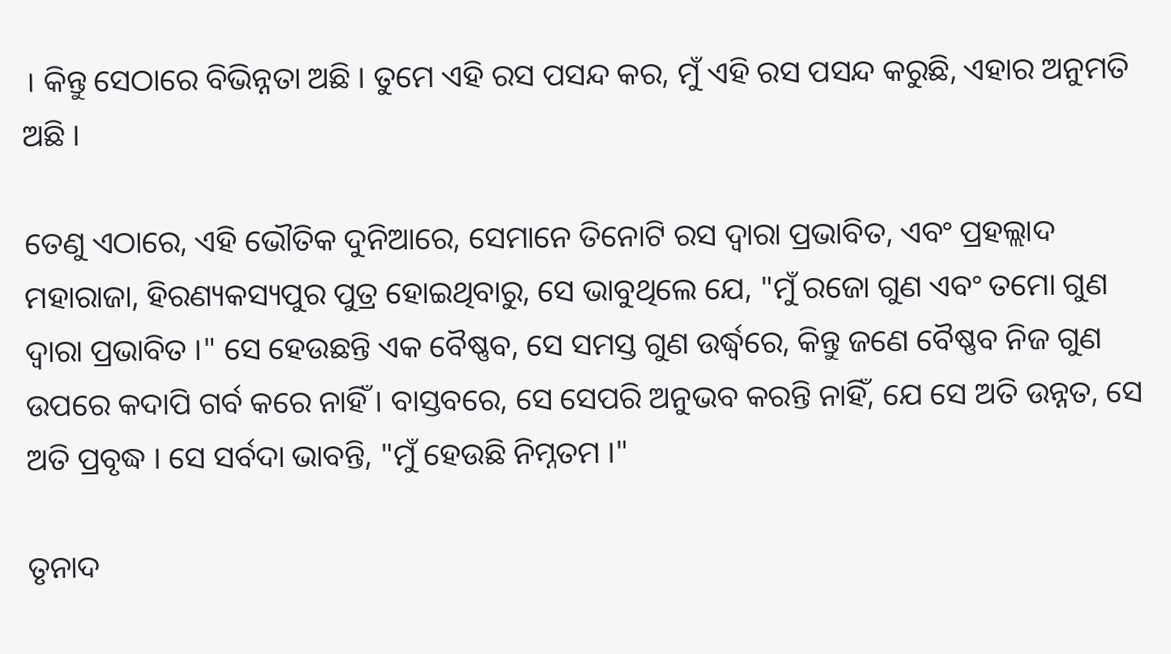। କିନ୍ତୁ ସେଠାରେ ବିଭିନ୍ନତା ଅଛି । ତୁମେ ଏହି ରସ ପସନ୍ଦ କର, ମୁଁ ଏହି ରସ ପସନ୍ଦ କରୁଛି, ଏହାର ଅନୁମତି ଅଛି ।

ତେଣୁ ଏଠାରେ, ଏହି ଭୌତିକ ଦୁନିଆରେ, ସେମାନେ ତିନୋଟି ରସ ଦ୍ଵାରା ପ୍ରଭାବିତ, ଏବଂ ପ୍ରହଲ୍ଲାଦ ମହାରାଜା, ହିରଣ୍ୟକସ୍ୟପୁର ପୁତ୍ର ହୋଇଥିବାରୁ, ସେ ଭାବୁଥିଲେ ଯେ, "ମୁଁ ରଜୋ ଗୁଣ ଏବଂ ତମୋ ଗୁଣ ଦ୍ଵାରା ପ୍ରଭାବିତ ।" ସେ ହେଉଛନ୍ତି ଏକ ବୈଷ୍ଣବ, ସେ ସମସ୍ତ ଗୁଣ ଉର୍ଦ୍ଧ୍ଵରେ, କିନ୍ତୁ ଜଣେ ବୈଷ୍ଣବ ନିଜ ଗୁଣ ଉପରେ କଦାପି ଗର୍ବ କରେ ନାହିଁ । ବାସ୍ତବରେ, ସେ ସେପରି ଅନୁଭବ କରନ୍ତି ନାହିଁ, ଯେ ସେ ଅତି ଉନ୍ନତ, ସେ ଅତି ପ୍ରବୃଦ୍ଧ । ସେ ସର୍ବଦା ଭାବନ୍ତି, "ମୁଁ ହେଉଛି ନିମ୍ନତମ ।"

ତୃନାଦ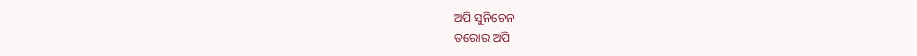ଅପି ସୁନିଚେନ
ତରୋର ଅପି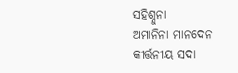ସହିଶ୍ନୁନା
ଅମାନିନା ମାନଦେନ
କୀର୍ତ୍ତନୀୟ ସଦା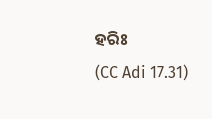ହରିଃ
(CC Adi 17.31)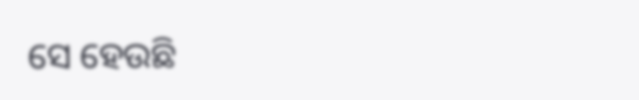ସେ ହେଉଛି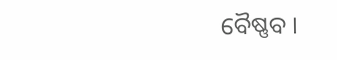ବୈଷ୍ଣବ ।